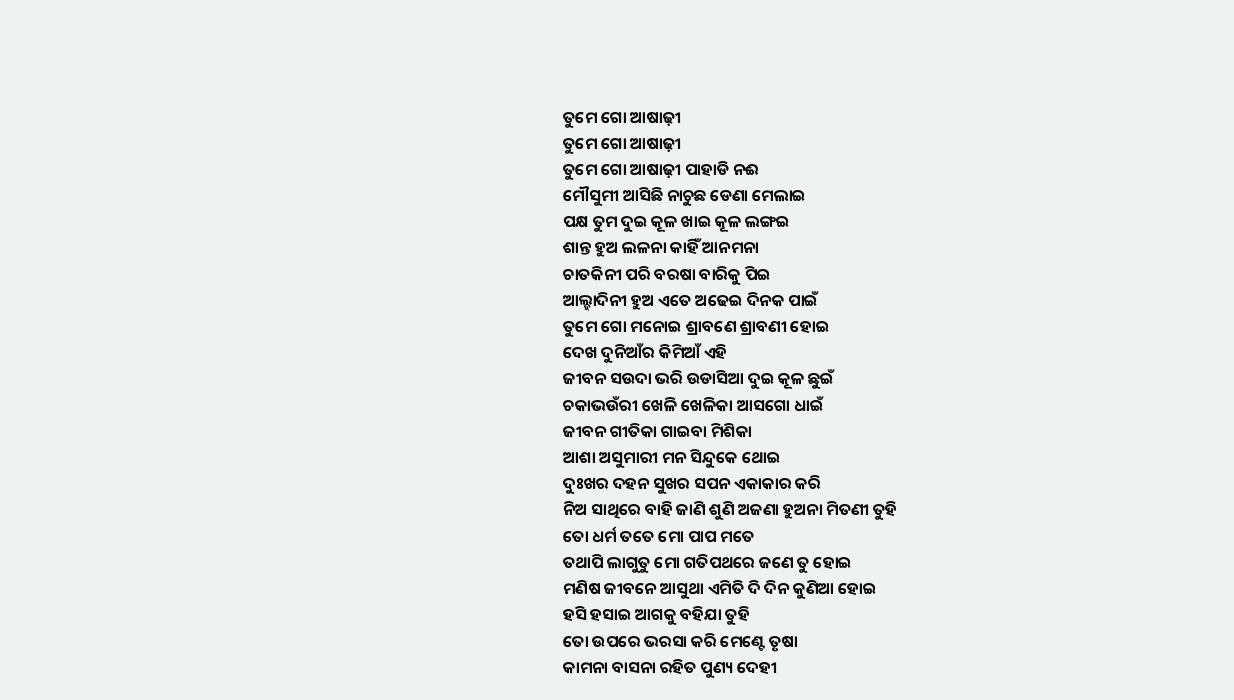ତୁମେ ଗୋ ଆଷାଢ଼ୀ
ତୁମେ ଗୋ ଆଷାଢ଼ୀ
ତୁମେ ଗୋ ଆଷାଢ଼ୀ ପାହାଡି ନଈ
ମୌସୁମୀ ଆସିଛି ନାଚୁଛ ଡେଣା ମେଲାଇ
ପକ୍ଷ ତୁମ ଦୁଇ କୂଳ ଖାଇ କୂଳ ଲଙ୍ଗଇ
ଶାନ୍ତ ହୁଅ ଲଳନା କାହିଁ ଆନମନା
ଚାତକିନୀ ପରି ବରଷା ବାରିକୁ ପିଇ
ଆଲ୍ହାଦିନୀ ହୁଅ ଏତେ ଅଢେଇ ଦିନକ ପାଇଁ
ତୁମେ ଗୋ ମନୋଇ ଶ୍ରାବଣେ ଶ୍ରାବଣୀ ହୋଇ
ଦେଖ ଦୁନିଆଁର କିମିଆଁ ଏହି
ଜୀବନ ସଉଦା ଭରି ଉଡାସିଆ ଦୁଇ କୂଳ ଛୁଇଁ
ଚକାଭଉଁରୀ ଖେଳି ଖେଳିକା ଆସଗୋ ଧାଇଁ
ଜୀବନ ଗୀତିକା ଗାଇବା ମିଶିକା
ଆଶା ଅସୁମାରୀ ମନ ସିନ୍ଦୁକେ ଥୋଇ
ଦୁଃଖର ଦହନ ସୁଖର ସପନ ଏକାକାର କରି
ନିଅ ସାଥିରେ ବାହି ଜାଣି ଶୁଣି ଅଜଣା ହୁଅନା ମିତଣୀ ତୁହି
ତୋ ଧର୍ମ ତତେ ମୋ ପାପ ମତେ
ତଥାପି ଲାଗୁତୁ ମୋ ଗତିପଥରେ ଜଣେ ତୁ ହୋଇ
ମଣିଷ ଜୀବନେ ଆସୁଥା ଏମିତି ଦି ଦିନ କୁଣିଆ ହୋଇ
ହସି ହସାଇ ଆଗକୁ ବହିଯା ତୁହି
ତୋ ଉପରେ ଭରସା କରି ମେଣ୍ଟେ ତୃଷା
କାମନା ବାସନା ରହିତ ପୁଣ୍ୟ ଦେହୀ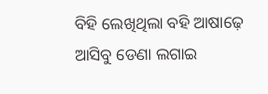ବିହି ଲେଖିଥିଲା ବହି ଆଷାଢ଼େ ଆସିବୁ ଡେଣା ଲଗାଇ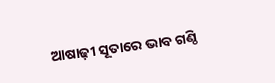ଆଷାଢ଼ୀ ସୂତାରେ ଭାବ ଗଣ୍ଠି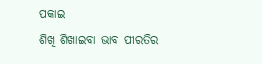ପକାଇ
ଶିଖି ଶିଖାଇବା ଭାବ ପୀରତିର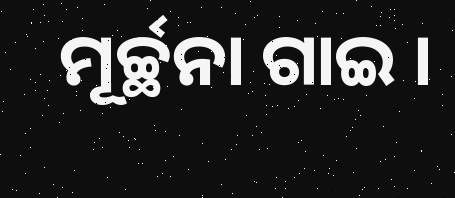ମୂର୍ଚ୍ଛନା ଗାଇ ।